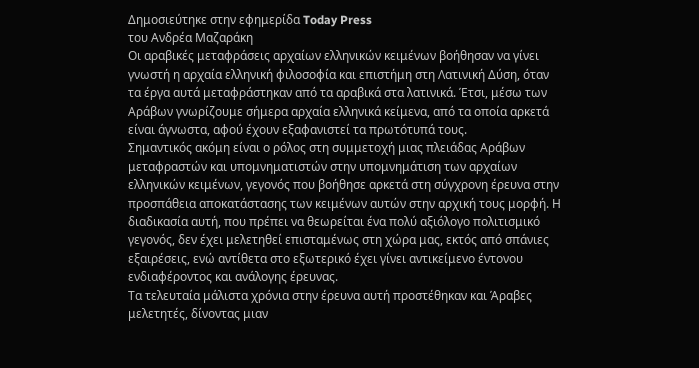Δημοσιεύτηκε στην εφημερίδα Today Press
του Ανδρέα Μαζαράκη
Οι αραβικές μεταφράσεις αρχαίων ελληνικών κειμένων βοήθησαν να γίνει γνωστή η αρχαία ελληνική φιλοσοφία και επιστήμη στη Λατινική Δύση, όταν τα έργα αυτά μεταφράστηκαν από τα αραβικά στα λατινικά. Έτσι, μέσω των Αράβων γνωρίζουμε σήμερα αρχαία ελληνικά κείμενα, από τα οποία αρκετά είναι άγνωστα, αφού έχουν εξαφανιστεί τα πρωτότυπά τους.
Σημαντικός ακόμη είναι ο ρόλος στη συμμετοχή μιας πλειάδας Αράβων μεταφραστών και υπομνηματιστών στην υπομνημάτιση των αρχαίων ελληνικών κειμένων, γεγονός που βοήθησε αρκετά στη σύγχρονη έρευνα στην προσπάθεια αποκατάστασης των κειμένων αυτών στην αρχική τους μορφή. Η διαδικασία αυτή, που πρέπει να θεωρείται ένα πολύ αξιόλογο πολιτισμικό γεγονός, δεν έχει μελετηθεί επισταμένως στη χώρα μας, εκτός από σπάνιες εξαιρέσεις, ενώ αντίθετα στο εξωτερικό έχει γίνει αντικείμενο έντονου ενδιαφέροντος και ανάλογης έρευνας.
Τα τελευταία μάλιστα χρόνια στην έρευνα αυτή προστέθηκαν και Άραβες μελετητές, δίνοντας μιαν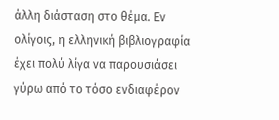άλλη διάσταση στο θέμα. Εν ολίγοις, η ελληνική βιβλιογραφία έχει πολύ λίγα να παρουσιάσει γύρω από το τόσο ενδιαφέρον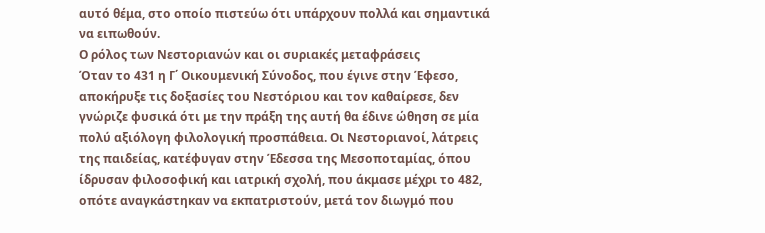αυτό θέμα, στο οποίο πιστεύω ότι υπάρχουν πολλά και σημαντικά να ειπωθούν.
Ο ρόλος των Νεστοριανών και οι συριακές μεταφράσεις
Όταν το 431 η Γ΄ Οικουμενική Σύνοδος, που έγινε στην Έφεσο, αποκήρυξε τις δοξασίες του Νεστόριου και τον καθαίρεσε, δεν γνώριζε φυσικά ότι με την πράξη της αυτή θα έδινε ώθηση σε μία πολύ αξιόλογη φιλολογική προσπάθεια. Οι Νεστοριανοί, λάτρεις της παιδείας, κατέφυγαν στην Έδεσσα της Μεσοποταμίας, όπου ίδρυσαν φιλοσοφική και ιατρική σχολή, που άκμασε μέχρι το 482, οπότε αναγκάστηκαν να εκπατριστούν, μετά τον διωγμό που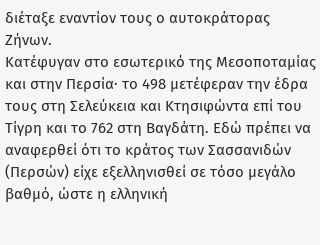διέταξε εναντίον τους ο αυτοκράτορας Ζήνων.
Κατέφυγαν στο εσωτερικό της Μεσοποταμίας και στην Περσία· το 498 μετέφεραν την έδρα τους στη Σελεύκεια και Κτησιφώντα επί του Τίγρη και το 762 στη Βαγδάτη. Εδώ πρέπει να αναφερθεί ότι το κράτος των Σασσανιδών (Περσών) είχε εξελληνισθεί σε τόσο μεγάλο βαθμό, ώστε η ελληνική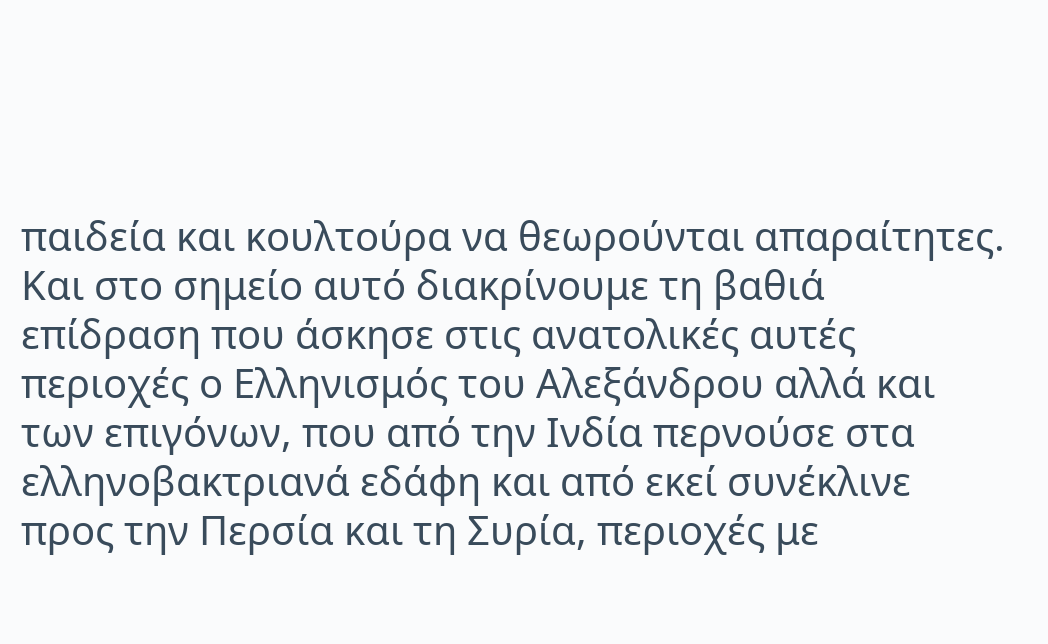παιδεία και κουλτούρα να θεωρούνται απαραίτητες. Και στο σημείο αυτό διακρίνουμε τη βαθιά επίδραση που άσκησε στις ανατολικές αυτές περιοχές ο Ελληνισμός του Αλεξάνδρου αλλά και των επιγόνων, που από την Ινδία περνούσε στα ελληνοβακτριανά εδάφη και από εκεί συνέκλινε προς την Περσία και τη Συρία, περιοχές με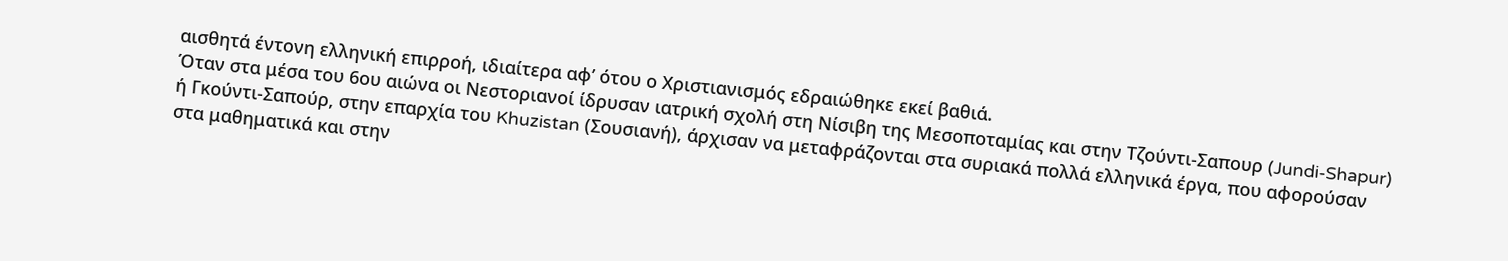αισθητά έντονη ελληνική επιρροή, ιδιαίτερα αφ’ ότου ο Χριστιανισμός εδραιώθηκε εκεί βαθιά.
Όταν στα μέσα του 6ου αιώνα οι Νεστοριανοί ίδρυσαν ιατρική σχολή στη Νίσιβη της Μεσοποταμίας και στην Τζούντι-Σαπουρ (Jundi-Shapur) ή Γκούντι-Σαπούρ, στην επαρχία του Khuzistan (Σουσιανή), άρχισαν να μεταφράζονται στα συριακά πολλά ελληνικά έργα, που αφορούσαν στα μαθηματικά και στην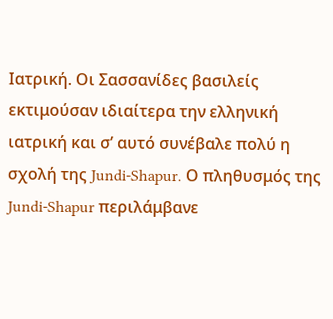Ιατρική. Οι Σασσανίδες βασιλείς εκτιμούσαν ιδιαίτερα την ελληνική ιατρική και σ’ αυτό συνέβαλε πολύ η σχολή της Jundi-Shapur. Ο πληθυσμός της Jundi-Shapur περιλάμβανε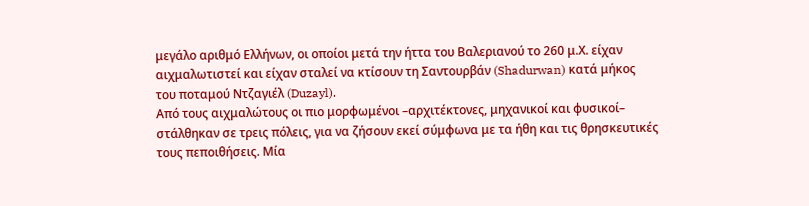μεγάλο αριθμό Ελλήνων, οι οποίοι μετά την ήττα του Βαλεριανού το 260 μ.Χ. είχαν αιχμαλωτιστεί και είχαν σταλεί να κτίσουν τη Σαντουρβάν (Shadurwan) κατά μήκος του ποταμού Ντζαγιέλ (Duzayl).
Από τους αιχμαλώτους οι πιο μορφωμένοι –αρχιτέκτονες, μηχανικοί και φυσικοί– στάλθηκαν σε τρεις πόλεις, για να ζήσουν εκεί σύμφωνα με τα ήθη και τις θρησκευτικές τους πεποιθήσεις. Μία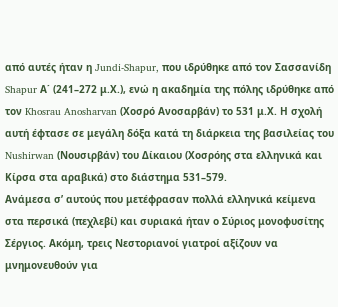από αυτές ήταν η Jundi-Shapur, που ιδρύθηκε από τον Σασσανίδη Shapur Α΄ (241–272 μ.Χ.), ενώ η ακαδημία της πόλης ιδρύθηκε από τον Khosrau Anosharvan (Χοσρό Ανοσαρβάν) το 531 μ.Χ. Η σχολή αυτή έφτασε σε μεγάλη δόξα κατά τη διάρκεια της βασιλείας του Nushirwan (Νουσιρβάν) του Δίκαιου (Χοσρόης στα ελληνικά και Κίρσα στα αραβικά) στο διάστημα 531–579.
Ανάμεσα σ’ αυτούς που μετέφρασαν πολλά ελληνικά κείμενα στα περσικά (πεχλεβί) και συριακά ήταν ο Σύριος μονοφυσίτης Σέργιος. Ακόμη, τρεις Νεστοριανοί γιατροί αξίζουν να μνημονευθούν για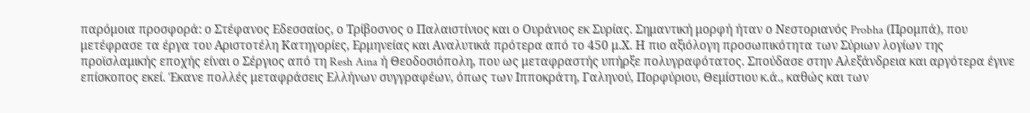παρόμοια προσφορά: ο Στέφανος Εδεσσαίος, ο Τρίβοσνος ο Παλαιστίνιος και ο Ουράνιος εκ Συρίας. Σημαντική μορφή ήταν ο Νεστοριανός Probha (Προμπά), που μετέφρασε τα έργα του Αριστοτέλη Κατηγορίες, Ερμηνείας και Αναλυτικά πρότερα από το 450 μ.Χ. Η πιο αξιόλογη προσωπικότητα των Σύριων λογίων της προϊσλαμικής εποχής είναι ο Σέργιος από τη Resh Aina ή Θεοδοσιόπολη, που ως μεταφραστής υπήρξε πολυγραφότατος. Σπούδασε στην Αλεξάνδρεια και αργότερα έγινε επίσκοπος εκεί. Έκανε πολλές μεταφράσεις Ελλήνων συγγραφέων, όπως των Ιπποκράτη, Γαληνού, Πορφύριου, Θεμίστιου κ.ά., καθώς και των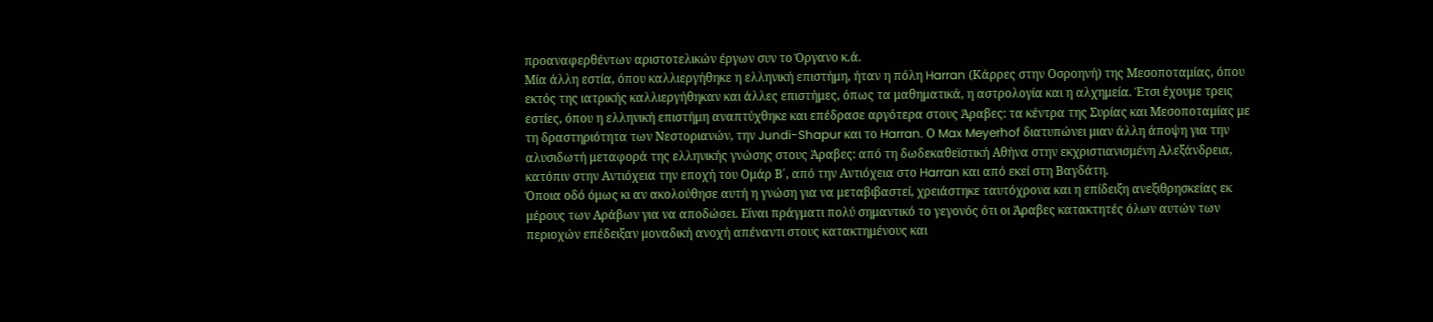προαναφερθέντων αριστοτελικών έργων συν το Όργανο κ.ά.
Μία άλλη εστία, όπου καλλιεργήθηκε η ελληνική επιστήμη, ήταν η πόλη Harran (Κάρρες στην Οσροηνή) της Μεσοποταμίας, όπου εκτός της ιατρικής καλλιεργήθηκαν και άλλες επιστήμες, όπως τα μαθηματικά, η αστρολογία και η αλχημεία. Έτσι έχουμε τρεις εστίες, όπου η ελληνική επιστήμη αναπτύχθηκε και επέδρασε αργότερα στους Άραβες: τα κέντρα της Συρίας και Μεσοποταμίας με τη δραστηριότητα των Νεστοριανών, την Jundi-Shapur και το Harran. Ο Max Meyerhof διατυπώνει μιαν άλλη άποψη για την αλυσιδωτή μεταφορά της ελληνικής γνώσης στους Άραβες: από τη δωδεκαθεϊστική Αθήνα στην εκχριστιανισμένη Αλεξάνδρεια, κατόπιν στην Αντιόχεια την εποχή του Ομάρ Β΄, από την Αντιόχεια στο Harran και από εκεί στη Βαγδάτη.
Όποια οδό όμως κι αν ακολούθησε αυτή η γνώση για να μεταβιβαστεί, χρειάστηκε ταυτόχρονα και η επίδειξη ανεξιθρησκείας εκ μέρους των Αράβων για να αποδώσει. Είναι πράγματι πολύ σημαντικό το γεγονός ότι οι Άραβες κατακτητές όλων αυτών των περιοχών επέδειξαν μοναδική ανοχή απέναντι στους κατακτημένους και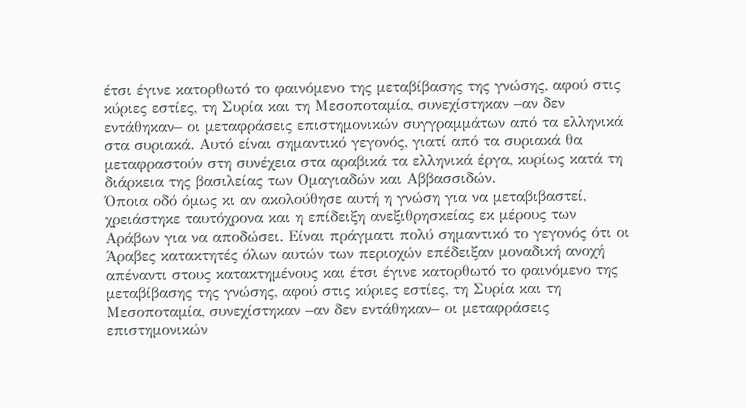έτσι έγινε κατορθωτό το φαινόμενο της μεταβίβασης της γνώσης, αφού στις κύριες εστίες, τη Συρία και τη Μεσοποταμία, συνεχίστηκαν –αν δεν εντάθηκαν– οι μεταφράσεις επιστημονικών συγγραμμάτων από τα ελληνικά στα συριακά. Αυτό είναι σημαντικό γεγονός, γιατί από τα συριακά θα μεταφραστούν στη συνέχεια στα αραβικά τα ελληνικά έργα, κυρίως κατά τη διάρκεια της βασιλείας των Ομαγιαδών και Αββασσιδών.
Όποια οδό όμως κι αν ακολούθησε αυτή η γνώση για να μεταβιβαστεί, χρειάστηκε ταυτόχρονα και η επίδειξη ανεξιθρησκείας εκ μέρους των Αράβων για να αποδώσει. Είναι πράγματι πολύ σημαντικό το γεγονός ότι οι Άραβες κατακτητές όλων αυτών των περιοχών επέδειξαν μοναδική ανοχή απέναντι στους κατακτημένους και έτσι έγινε κατορθωτό το φαινόμενο της μεταβίβασης της γνώσης, αφού στις κύριες εστίες, τη Συρία και τη Μεσοποταμία, συνεχίστηκαν –αν δεν εντάθηκαν– οι μεταφράσεις επιστημονικών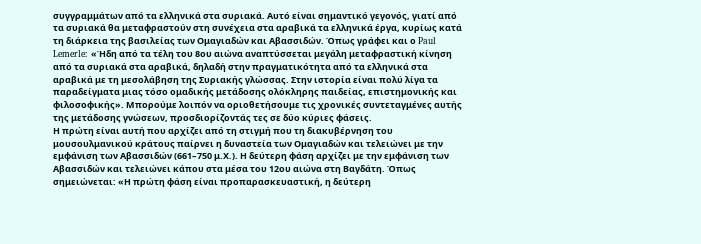συγγραμμάτων από τα ελληνικά στα συριακά. Αυτό είναι σημαντικό γεγονός, γιατί από τα συριακά θα μεταφραστούν στη συνέχεια στα αραβικά τα ελληνικά έργα, κυρίως κατά τη διάρκεια της βασιλείας των Ομαγιαδών και Αβασσιδών. Όπως γράφει και ο Paul Lemerle: «Ήδη από τα τέλη του 8ου αιώνα αναπτύσσεται μεγάλη μεταφραστική κίνηση από τα συριακά στα αραβικά, δηλαδή στην πραγματικότητα από τα ελληνικά στα αραβικά με τη μεσολάβηση της Συριακής γλώσσας. Στην ιστορία είναι πολύ λίγα τα παραδείγματα μιας τόσο ομαδικής μετάδοσης ολόκληρης παιδείας, επιστημονικής και φιλοσοφικής». Μπορούμε λοιπόν να οριοθετήσουμε τις χρονικές συντεταγμένες αυτής της μετάδοσης γνώσεων, προσδιορίζοντάς τες σε δύο κύριες φάσεις.
Η πρώτη είναι αυτή που αρχίζει από τη στιγμή που τη διακυβέρνηση του μουσουλμανικού κράτους παίρνει η δυναστεία των Ομαγιαδών και τελειώνει με την εμφάνιση των Αβασσιδών (661–750 μ.Χ.). Η δεύτερη φάση αρχίζει με την εμφάνιση των Αβασσιδών και τελειώνει κάπου στα μέσα του 12ου αιώνα στη Βαγδάτη. Όπως σημειώνεται: «Η πρώτη φάση είναι προπαρασκευαστική, η δεύτερη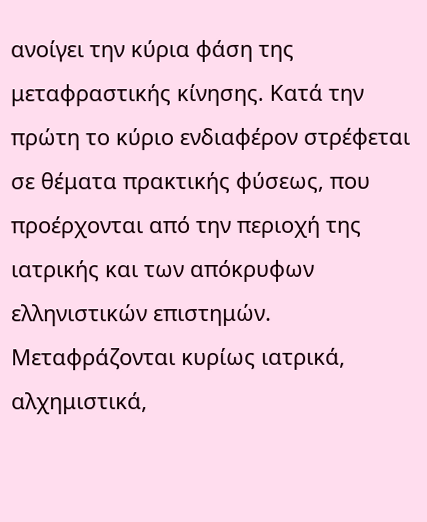ανοίγει την κύρια φάση της μεταφραστικής κίνησης. Κατά την πρώτη το κύριο ενδιαφέρον στρέφεται σε θέματα πρακτικής φύσεως, που προέρχονται από την περιοχή της ιατρικής και των απόκρυφων ελληνιστικών επιστημών. Μεταφράζονται κυρίως ιατρικά, αλχημιστικά,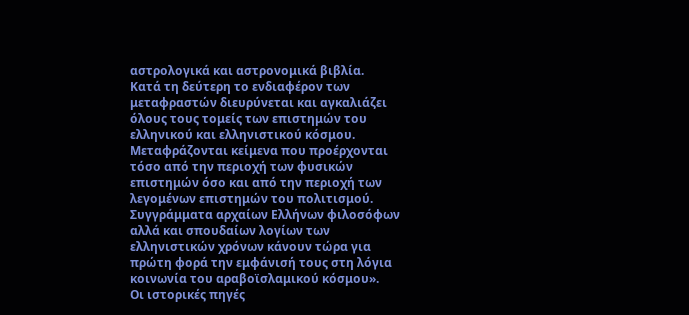αστρολογικά και αστρονομικά βιβλία.
Κατά τη δεύτερη το ενδιαφέρον των μεταφραστών διευρύνεται και αγκαλιάζει όλους τους τομείς των επιστημών του ελληνικού και ελληνιστικού κόσμου. Μεταφράζονται κείμενα που προέρχονται τόσο από την περιοχή των φυσικών επιστημών όσο και από την περιοχή των λεγομένων επιστημών του πολιτισμού. Συγγράμματα αρχαίων Ελλήνων φιλοσόφων αλλά και σπουδαίων λογίων των ελληνιστικών χρόνων κάνουν τώρα για πρώτη φορά την εμφάνισή τους στη λόγια κοινωνία του αραβοϊσλαμικού κόσμου».
Οι ιστορικές πηγές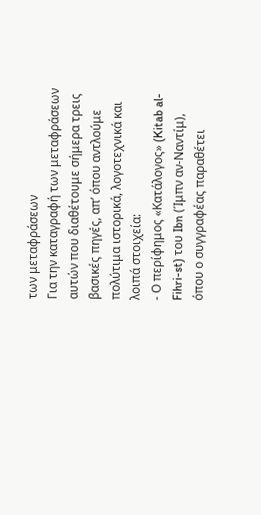των μεταφράσεων
Για την καταγραφή των μεταφράσεων αυτών που διαθέτουμε σήμερα τρεις βασικές πηγές, απ’ όπου αντλούμε πολύτιμα ιστορικά, λογοτεχνικά και λοιπά στοιχεία:
- Ο περίφημος «Κατάλογος» (Kitab al-Fihri-st) του Ibn (Ίμπν αν-Ναντίμ), όπου ο συγγραφέας παραθέτει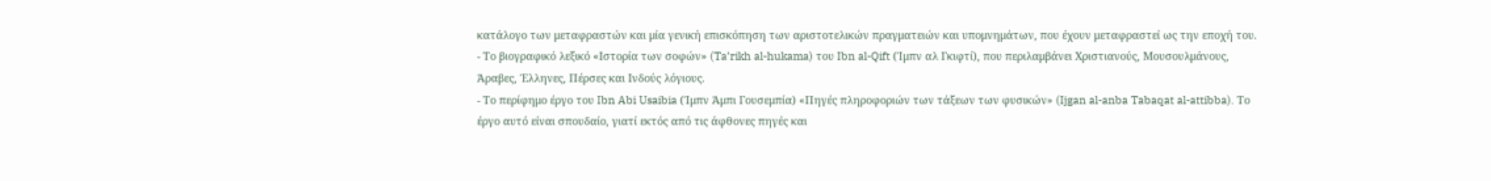κατάλογο των μεταφραστών και μία γενική επισκόπηση των αριστοτελικών πραγματειών και υπομνημάτων, που έχουν μεταφραστεί ως την εποχή του.
- Το βιογραφικό λεξικό «Ιστορία των σοφών» (Ta’rikh al-hukama) του Ibn al-Qift (Ίμπν αλ Γκιφτί), που περιλαμβάνει Χριστιανούς, Μουσουλμάνους, Άραβες, Έλληνες, Πέρσες και Ινδούς λόγιους.
- Το περίφημο έργο του Ibn Abi Usaibia (Ίμπν Άμπι Γουσεμπία) «Πηγές πληροφοριών των τάξεων των φυσικών» (Ijgan al-anba Tabaqat al-attibba). Το έργο αυτό είναι σπουδαίο, γιατί εκτός από τις άφθονες πηγές και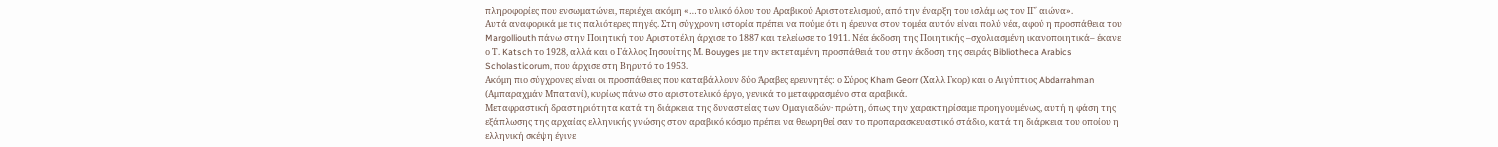πληροφορίες που ενσωματώνει, περιέχει ακόμη «…το υλικό όλου του Αραβικού Αριστοτελισμού, από την έναρξη του ισλάμ ως τον ΙΓ΄ αιώνα».
Αυτά αναφορικά με τις παλιότερες πηγές. Στη σύγχρονη ιστορία πρέπει να πούμε ότι η έρευνα στον τομέα αυτόν είναι πολύ νέα, αφού η προσπάθεια του Margolliouth πάνω στην Ποιητική του Αριστοτέλη άρχισε το 1887 και τελείωσε το 1911. Νέα έκδοση της Ποιητικής –σχολιασμένη ικανοποιητικά– έκανε ο Τ. Katsch το 1928, αλλά και ο Γάλλος Ιησουίτης Μ. Bouyges με την εκτεταμένη προσπάθειά του στην έκδοση της σειράς Bibliotheca Arabics Scholasticorum, που άρχισε στη Βηρυτό το 1953.
Ακόμη πιο σύγχρονες είναι οι προσπάθειες που καταβάλλουν δύο Άραβες ερευνητές: ο Σύρος Kham Georr (Χαλλ Γκορ) και ο Αιγύπτιος Abdarrahman (Αμπαραχμάν Μπατανί), κυρίως πάνω στο αριστοτελικό έργο, γενικά το μεταφρασμένο στα αραβικά.
Μεταφραστική δραστηριότητα κατά τη διάρκεια της δυναστείας των Ομαγιαδών· πρώτη, όπως την χαρακτηρίσαμε προηγουμένως, αυτή η φάση της εξάπλωσης της αρχαίας ελληνικής γνώσης στον αραβικό κόσμο πρέπει να θεωρηθεί σαν το προπαρασκευαστικό στάδιο, κατά τη διάρκεια του οποίου η ελληνική σκέψη έγινε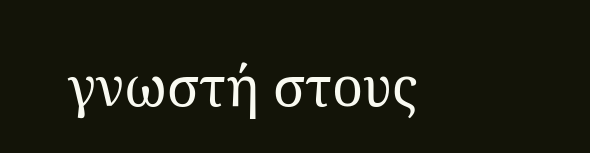γνωστή στους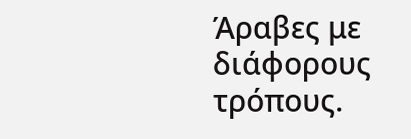Άραβες με διάφορους τρόπους.